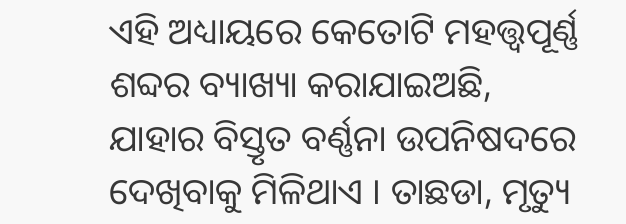ଏହି ଅଧ୍ୟାୟରେ କେତୋଟି ମହତ୍ତ୍ୱପୂର୍ଣ୍ଣ ଶବ୍ଦର ବ୍ୟାଖ୍ୟା କରାଯାଇଅଛି, ଯାହାର ବିସ୍ତୃତ ବର୍ଣ୍ଣନା ଉପନିଷଦରେ ଦେଖିବାକୁ ମିଳିଥାଏ । ତାଛଡା, ମୃତ୍ୟୁ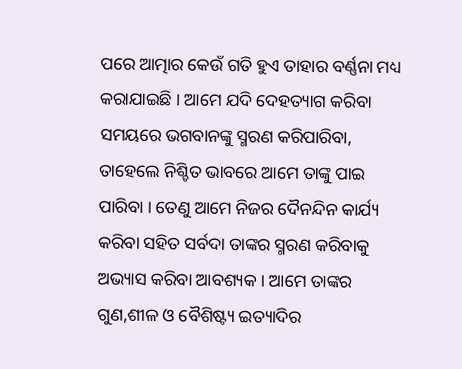ପରେ ଆତ୍ମାର କେଉଁ ଗତି ହୁଏ ତାହାର ବର୍ଣ୍ଣନା ମଧ୍ୟ କରାଯାଇଛି । ଆମେ ଯଦି ଦେହତ୍ୟାଗ କରିବା ସମୟରେ ଭଗବାନଙ୍କୁ ସ୍ମରଣ କରିପାରିବା, ତାହେଲେ ନିଶ୍ଚିତ ଭାବରେ ଆମେ ତାଙ୍କୁ ପାଇ ପାରିବା । ତେଣୁ ଆମେ ନିଜର ଦୈନନ୍ଦିନ କାର୍ଯ୍ୟ କରିବା ସହିତ ସର୍ବଦା ତାଙ୍କର ସ୍ମରଣ କରିବାକୁ ଅଭ୍ୟାସ କରିବା ଆବଶ୍ୟକ । ଆମେ ତାଙ୍କର ଗୁଣ,ଶୀଳ ଓ ବୈଶିଷ୍ଟ୍ୟ ଇତ୍ୟାଦିର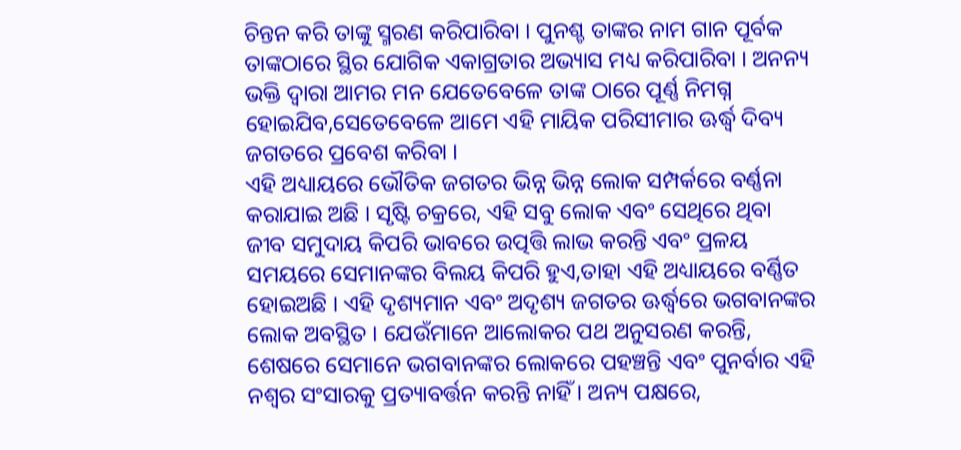ଚିନ୍ତନ କରି ତାଙ୍କୁ ସ୍ମରଣ କରିପାରିବା । ପୁନଶ୍ଚ ତାଙ୍କର ନାମ ଗାନ ପୂର୍ବକ ତାଙ୍କଠାରେ ସ୍ଥିର ଯୋଗିକ ଏକାଗ୍ରତାର ଅଭ୍ୟାସ ମଧ୍ୟ କରିପାରିବା । ଅନନ୍ୟ ଭକ୍ତି ଦ୍ୱାରା ଆମର ମନ ଯେତେବେଳେ ତାଙ୍କ ଠାରେ ପୂର୍ଣ୍ଣ ନିମଗ୍ନ ହୋଇଯିବ,ସେତେବେଳେ ଆମେ ଏହି ମାୟିକ ପରିସୀମାର ଊର୍ଦ୍ଧ୍ୱ ଦିବ୍ୟ ଜଗତରେ ପ୍ରବେଶ କରିବା ।
ଏହି ଅଧ୍ୟାୟରେ ଭୌତିକ ଜଗତର ଭିନ୍ନ ଭିନ୍ନ ଲୋକ ସମ୍ପର୍କରେ ବର୍ଣ୍ଣନା କରାଯାଇ ଅଛି । ସୃଷ୍ଟି ଚକ୍ରରେ, ଏହି ସବୁ ଲୋକ ଏବଂ ସେଥିରେ ଥିବା ଜୀବ ସମୁଦାୟ କିପରି ଭାବରେ ଉତ୍ପତ୍ତି ଲାଭ କରନ୍ତି ଏବଂ ପ୍ରଳୟ ସମୟରେ ସେମାନଙ୍କର ବିଲୟ କିପରି ହୁଏ,ତାହା ଏହି ଅଧ୍ୟାୟରେ ବର୍ଣ୍ଣିତ ହୋଇଅଛି । ଏହି ଦୃଶ୍ୟମାନ ଏବଂ ଅଦୃଶ୍ୟ ଜଗତର ଊର୍ଦ୍ଧ୍ୱରେ ଭଗବାନଙ୍କର ଲୋକ ଅବସ୍ଥିତ । ଯେଉଁମାନେ ଆଲୋକର ପଥ ଅନୁସରଣ କରନ୍ତି, ଶେଷରେ ସେମାନେ ଭଗବାନଙ୍କର ଲୋକରେ ପହଞ୍ଚନ୍ତି ଏବଂ ପୁନର୍ବାର ଏହି ନଶ୍ୱର ସଂସାରକୁ ପ୍ରତ୍ୟାବର୍ତ୍ତନ କରନ୍ତି ନାହିଁ । ଅନ୍ୟ ପକ୍ଷରେ,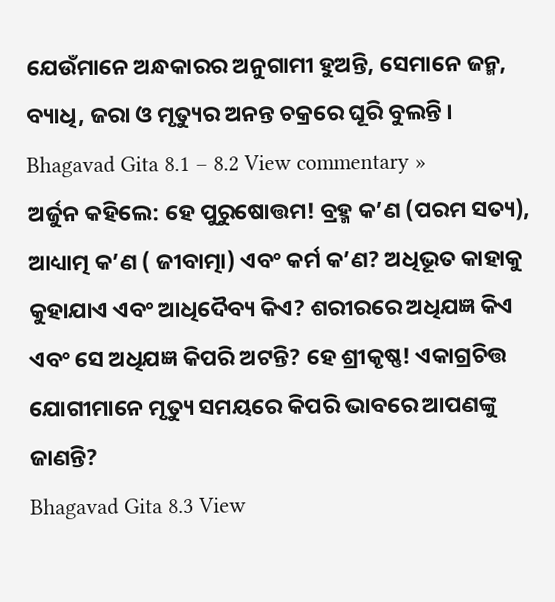ଯେଉଁମାନେ ଅନ୍ଧକାରର ଅନୁଗାମୀ ହୁଅନ୍ତି, ସେମାନେ ଜନ୍ମ, ବ୍ୟାଧି, ଜରା ଓ ମୃତ୍ୟୁର ଅନନ୍ତ ଚକ୍ରରେ ଘୂରି ବୁଲନ୍ତି ।
Bhagavad Gita 8.1 – 8.2 View commentary »
ଅର୍ଜୁନ କହିଲେ: ହେ ପୁରୁଷୋତ୍ତମ! ବ୍ରହ୍ମ କ’ଣ (ପରମ ସତ୍ୟ), ଆଧ୍ୟାତ୍ମ କ’ଣ ( ଜୀବାତ୍ମା) ଏବଂ କର୍ମ କ’ଣ? ଅଧିଭୂତ କାହାକୁ କୁହାଯାଏ ଏବଂ ଆଧିଦୈବ୍ୟ କିଏ? ଶରୀରରେ ଅଧିଯଜ୍ଞ କିଏ ଏବଂ ସେ ଅଧିଯଜ୍ଞ କିପରି ଅଟନ୍ତି? ହେ ଶ୍ରୀକୃଷ୍ଣ! ଏକାଗ୍ରଚିତ୍ତ ଯୋଗୀମାନେ ମୃତ୍ୟୁ ସମୟରେ କିପରି ଭାବରେ ଆପଣଙ୍କୁ ଜାଣନ୍ତି?
Bhagavad Gita 8.3 View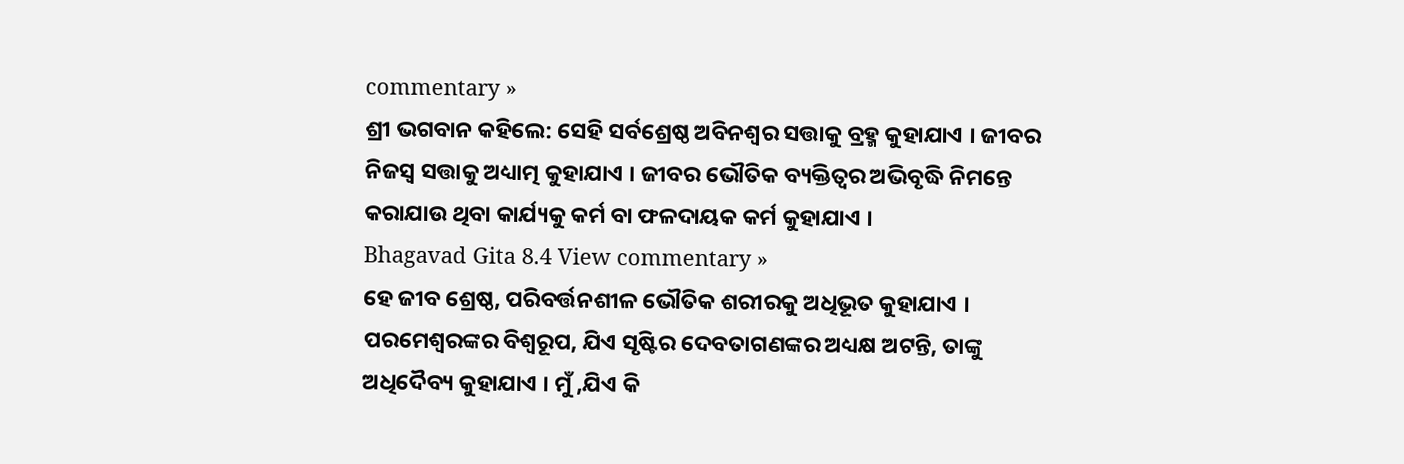commentary »
ଶ୍ରୀ ଭଗବାନ କହିଲେ: ସେହି ସର୍ବଶ୍ରେଷ୍ଠ ଅବିନଶ୍ୱର ସତ୍ତାକୁ ବ୍ରହ୍ମ କୁହାଯାଏ । ଜୀବର ନିଜସ୍ୱ ସତ୍ତାକୁ ଅଧ୍ୟାତ୍ମ କୁହାଯାଏ । ଜୀବର ଭୌତିକ ବ୍ୟକ୍ତିତ୍ୱର ଅଭିବୃଦ୍ଧି ନିମନ୍ତେ କରାଯାଉ ଥିବା କାର୍ଯ୍ୟକୁ କର୍ମ ବା ଫଳଦାୟକ କର୍ମ କୁହାଯାଏ ।
Bhagavad Gita 8.4 View commentary »
ହେ ଜୀବ ଶ୍ରେଷ୍ଠ, ପରିବର୍ତ୍ତନଶୀଳ ଭୌତିକ ଶରୀରକୁ ଅଧିଭୂତ କୁହାଯାଏ । ପରମେଶ୍ୱରଙ୍କର ବିଶ୍ୱରୂପ, ଯିଏ ସୃଷ୍ଟିର ଦେବତାଗଣଙ୍କର ଅଧ୍ୟକ୍ଷ ଅଟନ୍ତି, ତାଙ୍କୁ ଅଧିଦୈବ୍ୟ କୁହାଯାଏ । ମୁଁ ,ଯିଏ କି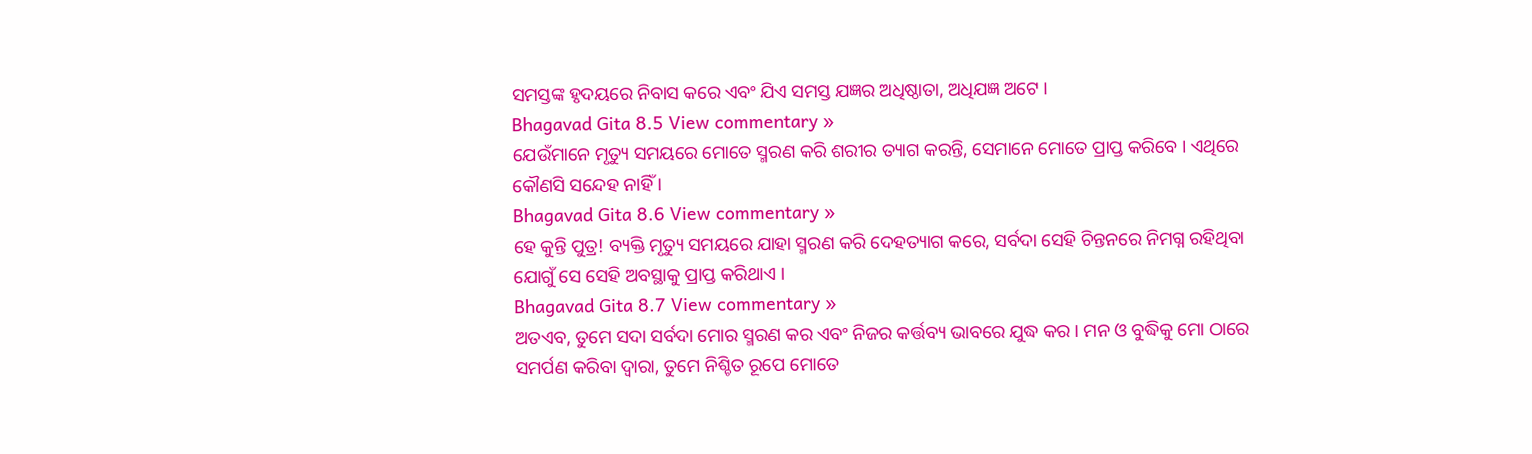ସମସ୍ତଙ୍କ ହୃଦୟରେ ନିବାସ କରେ ଏବଂ ଯିଏ ସମସ୍ତ ଯଜ୍ଞର ଅଧିଷ୍ଠାତା, ଅଧିଯଜ୍ଞ ଅଟେ ।
Bhagavad Gita 8.5 View commentary »
ଯେଉଁମାନେ ମୃତ୍ୟୁ ସମୟରେ ମୋତେ ସ୍ମରଣ କରି ଶରୀର ତ୍ୟାଗ କରନ୍ତି, ସେମାନେ ମୋତେ ପ୍ରାପ୍ତ କରିବେ । ଏଥିରେ କୌଣସି ସନ୍ଦେହ ନାହିଁ ।
Bhagavad Gita 8.6 View commentary »
ହେ କୁନ୍ତି ପୁତ୍ର! ବ୍ୟକ୍ତି ମୃତ୍ୟୁ ସମୟରେ ଯାହା ସ୍ମରଣ କରି ଦେହତ୍ୟାଗ କରେ, ସର୍ବଦା ସେହି ଚିନ୍ତନରେ ନିମଗ୍ନ ରହିଥିବା ଯୋଗୁଁ ସେ ସେହି ଅବସ୍ଥାକୁ ପ୍ରାପ୍ତ କରିଥାଏ ।
Bhagavad Gita 8.7 View commentary »
ଅତଏବ, ତୁମେ ସଦା ସର୍ବଦା ମୋର ସ୍ମରଣ କର ଏବଂ ନିଜର କର୍ତ୍ତବ୍ୟ ଭାବରେ ଯୁଦ୍ଧ କର । ମନ ଓ ବୁଦ୍ଧିକୁ ମୋ ଠାରେ ସମର୍ପଣ କରିବା ଦ୍ୱାରା, ତୁମେ ନିଶ୍ଚିତ ରୂପେ ମୋତେ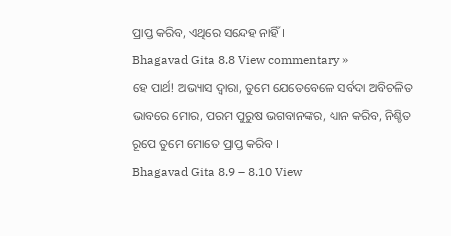ପ୍ରାପ୍ତ କରିବ, ଏଥିରେ ସନ୍ଦେହ ନାହିଁ ।
Bhagavad Gita 8.8 View commentary »
ହେ ପାର୍ଥ! ଅଭ୍ୟାସ ଦ୍ୱାରା, ତୁମେ ଯେତେବେଳେ ସର୍ବଦା ଅବିଚଳିତ ଭାବରେ ମୋର, ପରମ ପୁରୁଷ ଭଗବାନଙ୍କର, ଧ୍ୟାନ କରିବ, ନିଶ୍ଚିତ ରୂପେ ତୁମେ ମୋତେ ପ୍ରାପ୍ତ କରିବ ।
Bhagavad Gita 8.9 – 8.10 View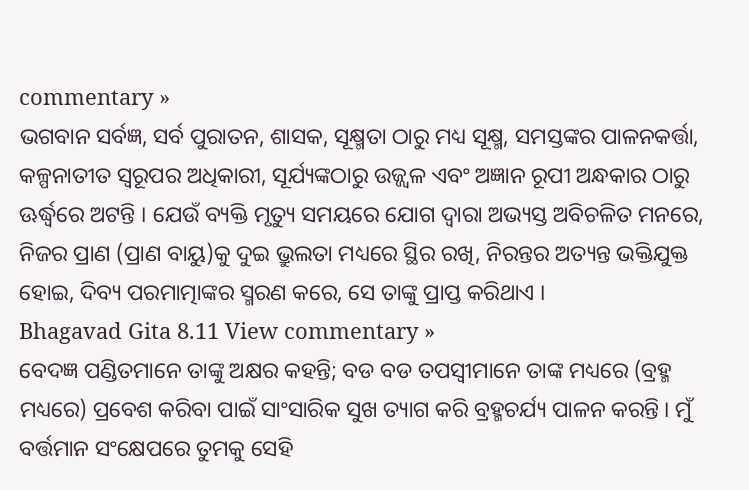commentary »
ଭଗବାନ ସର୍ବଜ୍ଞ, ସର୍ବ ପୁରାତନ, ଶାସକ, ସୂକ୍ଷ୍ମତା ଠାରୁ ମଧ୍ୟ ସୂକ୍ଷ୍ମ, ସମସ୍ତଙ୍କର ପାଳନକର୍ତ୍ତା, କଳ୍ପନାତୀତ ସ୍ୱରୂପର ଅଧିକାରୀ, ସୂର୍ଯ୍ୟଙ୍କଠାରୁ ଉଜ୍ଜ୍ୱଳ ଏବଂ ଅଜ୍ଞାନ ରୂପୀ ଅନ୍ଧକାର ଠାରୁ ଊର୍ଦ୍ଧ୍ୱରେ ଅଟନ୍ତି । ଯେଉଁ ବ୍ୟକ୍ତି ମୃତ୍ୟୁ ସମୟରେ ଯୋଗ ଦ୍ୱାରା ଅଭ୍ୟସ୍ତ ଅବିଚଳିତ ମନରେ, ନିଜର ପ୍ରାଣ (ପ୍ରାଣ ବାୟୁ)କୁ ଦୁଇ ଭ୍ରୁଲତା ମଧ୍ୟରେ ସ୍ଥିର ରଖି, ନିରନ୍ତର ଅତ୍ୟନ୍ତ ଭକ୍ତିଯୁକ୍ତ ହୋଇ, ଦିବ୍ୟ ପରମାତ୍ମାଙ୍କର ସ୍ମରଣ କରେ, ସେ ତାଙ୍କୁ ପ୍ରାପ୍ତ କରିଥାଏ ।
Bhagavad Gita 8.11 View commentary »
ବେଦଜ୍ଞ ପଣ୍ଡିତମାନେ ତାଙ୍କୁ ଅକ୍ଷର କହନ୍ତି; ବଡ ବଡ ତପସ୍ୱୀମାନେ ତାଙ୍କ ମଧ୍ୟରେ (ବ୍ରହ୍ମ ମଧ୍ୟରେ) ପ୍ରବେଶ କରିବା ପାଇଁ ସାଂସାରିକ ସୁଖ ତ୍ୟାଗ କରି ବ୍ରହ୍ମଚର୍ଯ୍ୟ ପାଳନ କରନ୍ତି । ମୁଁ ବର୍ତ୍ତମାନ ସଂକ୍ଷେପରେ ତୁମକୁ ସେହି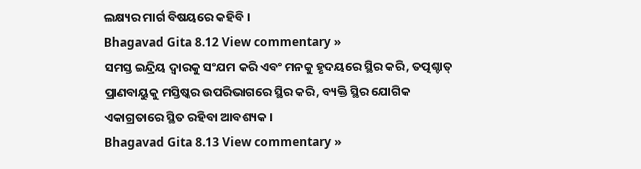ଲକ୍ଷ୍ୟର ମାର୍ଗ ବିଷୟରେ କହିବି ।
Bhagavad Gita 8.12 View commentary »
ସମସ୍ତ ଇନ୍ଦ୍ରିୟ ଦ୍ୱାରକୁ ସଂଯମ କରି ଏବଂ ମନକୁ ହୃଦୟରେ ସ୍ଥିର କରି, ତତ୍ପଶ୍ଚାତ୍ ପ୍ରାଣବାୟୁକୁ ମସ୍ତିଷ୍କର ଉପରିଭାଗରେ ସ୍ଥିର କରି, ବ୍ୟକ୍ତି ସ୍ଥିର ଯୋଗିକ ଏକାଗ୍ରତାରେ ସ୍ଥିତ ରହିବା ଆବଶ୍ୟକ ।
Bhagavad Gita 8.13 View commentary »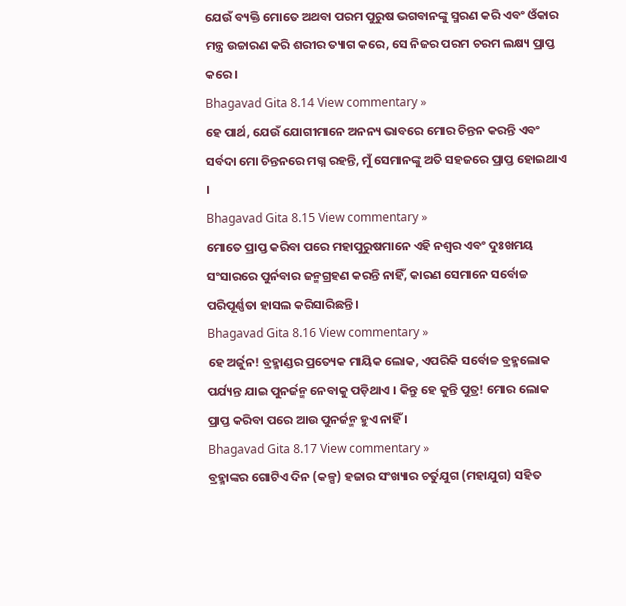ଯେଉଁ ବ୍ୟକ୍ତି ମୋତେ ଅଥବା ପରମ ପୁରୁଷ ଭଗବାନଙ୍କୁ ସ୍ମରଣ କରି ଏବଂ ଓଁକାର ମନ୍ତ୍ର ଉଚ୍ଚାରଣ କରି ଶରୀର ତ୍ୟାଗ କରେ, ସେ ନିଜର ପରମ ଚରମ ଲକ୍ଷ୍ୟ ପ୍ରାପ୍ତ କରେ ।
Bhagavad Gita 8.14 View commentary »
ହେ ପାର୍ଥ, ଯେଉଁ ଯୋଗୀମାନେ ଅନନ୍ୟ ଭାବରେ ମୋର ଚିନ୍ତନ କରନ୍ତି ଏବଂ ସର୍ବଦା ମୋ ଚିନ୍ତନରେ ମଗ୍ନ ରହନ୍ତି, ମୁଁ ସେମାନଙ୍କୁ ଅତି ସହଜରେ ପ୍ରାପ୍ତ ହୋଇଥାଏ ।
Bhagavad Gita 8.15 View commentary »
ମୋତେ ପ୍ରାପ୍ତ କରିବା ପରେ ମହାପୁରୁଷମାନେ ଏହି ନଶ୍ୱର ଏବଂ ଦୁଃଖମୟ ସଂସାରରେ ପୁର୍ନବାର ଜନ୍ମଗ୍ରହଣ କରନ୍ତି ନାହିଁ, କାରଣ ସେମାନେ ସର୍ବୋଚ୍ଚ ପରିପୂର୍ଣ୍ଣତା ହାସଲ କରିସାରିଛନ୍ତି ।
Bhagavad Gita 8.16 View commentary »
ହେ ଅର୍ଜୁନ! ବ୍ରହ୍ମାଣ୍ଡର ପ୍ରତ୍ୟେକ ମାୟିକ ଲୋକ, ଏପରିକି ସର୍ବୋଚ୍ଚ ବ୍ରହ୍ମଲୋକ ପର୍ଯ୍ୟନ୍ତ ଯାଇ ପୁନର୍ଜନ୍ମ ନେବାକୁ ପଡ଼ିଥାଏ । କିନ୍ତୁ ହେ କୁନ୍ତି ପୁତ୍ର! ମୋର ଲୋକ ପ୍ରାପ୍ତ କରିବା ପରେ ଆଉ ପୁନର୍ଜନ୍ମ ହୁଏ ନାହିଁ ।
Bhagavad Gita 8.17 View commentary »
ବ୍ରହ୍ମାଙ୍କର ଗୋଟିଏ ଦିନ (କଳ୍ପ) ହଜାର ସଂଖ୍ୟାର ଚର୍ତୁଯୁଗ (ମହାଯୁଗ) ସହିତ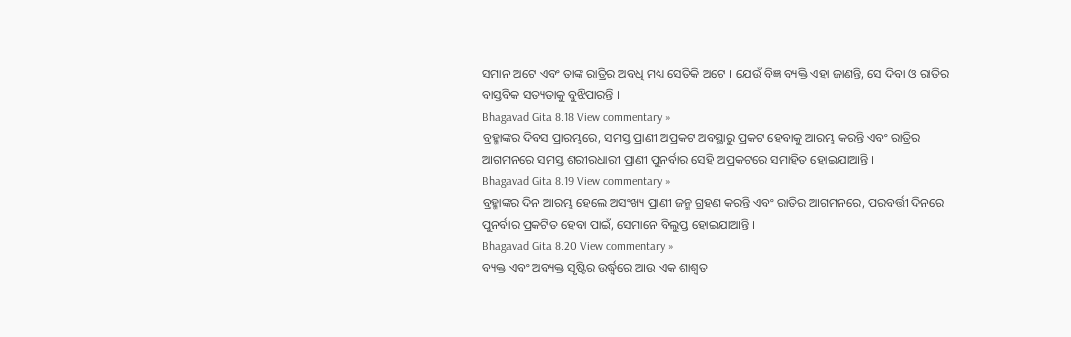ସମାନ ଅଟେ ଏବଂ ତାଙ୍କ ରାତ୍ରିର ଅବଧି ମଧ୍ୟ ସେତିକି ଅଟେ । ଯେଉଁ ବିଜ୍ଞ ବ୍ୟକ୍ତି ଏହା ଜାଣନ୍ତି, ସେ ଦିବା ଓ ରାତିର ବାସ୍ତବିକ ସତ୍ୟତାକୁ ବୁଝିପାରନ୍ତି ।
Bhagavad Gita 8.18 View commentary »
ବ୍ରହ୍ମାଙ୍କର ଦିବସ ପ୍ରାରମ୍ଭରେ, ସମସ୍ତ ପ୍ରାଣୀ ଅପ୍ରକଟ ଅବସ୍ଥାରୁ ପ୍ରକଟ ହେବାକୁ ଆରମ୍ଭ କରନ୍ତି ଏବଂ ରାତ୍ରିର ଆଗମନରେ ସମସ୍ତ ଶରୀରଧାରୀ ପ୍ରାଣୀ ପୁନର୍ବାର ସେହି ଅପ୍ରକଟରେ ସମାହିତ ହୋଇଯାଆନ୍ତି ।
Bhagavad Gita 8.19 View commentary »
ବ୍ରହ୍ମାଙ୍କର ଦିନ ଆରମ୍ଭ ହେଲେ ଅସଂଖ୍ୟ ପ୍ରାଣୀ ଜନ୍ମ ଗ୍ରହଣ କରନ୍ତି ଏବଂ ରାତିର ଆଗମନରେ, ପରବର୍ତ୍ତୀ ଦିନରେ ପୁନର୍ବାର ପ୍ରକଟିତ ହେବା ପାଇଁ, ସେମାନେ ବିଲୁପ୍ତ ହୋଇଯାଆନ୍ତି ।
Bhagavad Gita 8.20 View commentary »
ବ୍ୟକ୍ତ ଏବଂ ଅବ୍ୟକ୍ତ ସୃଷ୍ଟିର ଉର୍ଦ୍ଧ୍ୱରେ ଆଉ ଏକ ଶାଶ୍ୱତ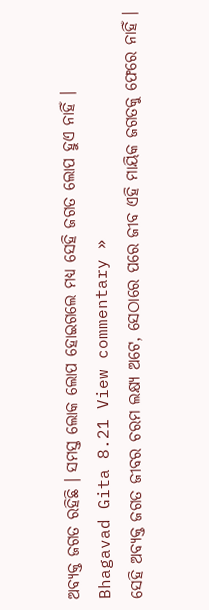ଅବ୍ୟକ୍ତ ଜଗତ ରହିଛି । ସମସ୍ତ ଲୋକ ଲୋପ ହୋଇଗଲେ ମଧ୍ୟ ସେହି ଜଗତ ଲୋପ ହୁଏ ନାହିଁ ।
Bhagavad Gita 8.21 View commentary »
ସେହି ଅବ୍ୟକ୍ତ ଜଗତ ଜୀବର ଚରମ ଲକ୍ଷ୍ୟ ଅଟେ, ସେଠାରେ ପରେ ଜୀବ ଏହି ମାୟିକ ଜଗତକୁ ଫେରେ ନାହିଁ ।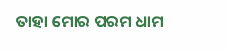ତାହା ମୋର ପରମ ଧାମ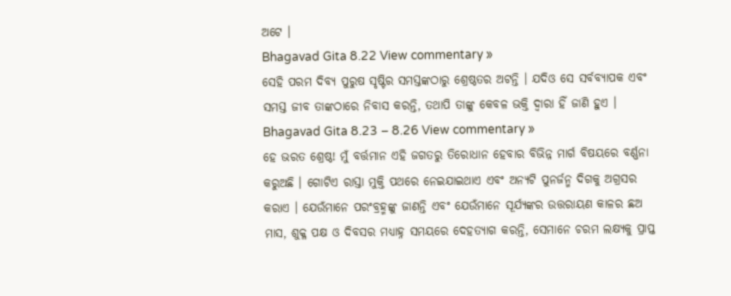ଅଟେ ।
Bhagavad Gita 8.22 View commentary »
ସେହି ପରମ ଦିବ୍ୟ ପୁରୁଷ ସୃଷ୍ଟିର ସମସ୍ତଙ୍କଠାରୁ ଶ୍ରେଷ୍ଠତର ଅଟନ୍ତି । ଯଦିଓ ସେ ସର୍ବବ୍ୟାପକ ଏବଂ ସମସ୍ତ ଜୀବ ତାଙ୍କଠାରେ ନିବାସ କରନ୍ତି, ତଥାପି ତାଙ୍କୁ କେବଳ ଭକ୍ତି ଦ୍ୱାରା ହିଁ ଜାଣି ହୁଏ ।
Bhagavad Gita 8.23 – 8.26 View commentary »
ହେ ଭରତ ଶ୍ରେଷ୍ଠ! ମୁଁ ବର୍ତ୍ତମାନ ଏହି ଜଗତରୁ ତିରୋଧାନ ହେବାର ବିଭିନ୍ନ ମାର୍ଗ ବିଷୟରେ ବର୍ଣ୍ଣନା କରୁଅଛି । ଗୋଟିଏ ରାସ୍ତା ମୁକ୍ତି ପଥରେ ନେଇଯାଇଥାଏ ଏବଂ ଅନ୍ୟଟି ପୁନର୍ଜନ୍ମ ଦିଗକୁ ଅଗ୍ରସର କରାଏ । ଯେଉଁମାନେ ପରଂବ୍ରହ୍ମଙ୍କୁ ଜାଣନ୍ତି ଏବଂ ଯେଉଁମାନେ ସୂର୍ଯ୍ୟଙ୍କର ଉତ୍ତରାୟଣ କାଳର ଛଅ ମାସ, ଶୁକ୍ଳ ପକ୍ଷ ଓ ଦିବସର ମଧ୍ୟାହ୍ନ ସମୟରେ ଦେହତ୍ୟାଗ କରନ୍ତି, ସେମାନେ ଚରମ ଲକ୍ଷ୍ୟକୁ ପ୍ରାପ୍ତ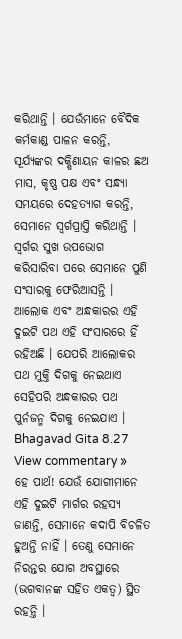କରିଥାନ୍ତି । ଯେଉଁମାନେ ବୈଦିକ କର୍ମକାଣ୍ଡ ପାଳନ କରନ୍ତି, ସୂର୍ଯ୍ୟଙ୍କର ଦକ୍ଷିଣାୟନ କାଳର ଛଅ ମାସ, କୃଷ୍ଣ ପକ୍ଷ ଏବଂ ସନ୍ଧ୍ୟା ସମୟରେ ଦେହତ୍ୟାଗ କରନ୍ତି, ସେମାନେ ସ୍ୱର୍ଗପ୍ରାପ୍ତି କରିଥାନ୍ତି । ସ୍ୱର୍ଗର ସୁଖ ଉପଭୋଗ କରିସାରିବା ପରେ ସେମାନେ ପୁଣି ସଂସାରକୁ ଫେରିଆସନ୍ତି । ଆଲୋକ ଏବଂ ଅନ୍ଧକାରର ଏହି ଦୁଇଟି ପଥ ଏହି ସଂସାରରେ ହିଁ ରହିଅଛି । ଯେପରି ଆଲୋକର ପଥ ମୁକ୍ତି ଦିଗକୁ ନେଇଥାଏ ସେହିପରି ଅନ୍ଧକାରର ପଥ ପୁର୍ନଜନ୍ମ ଦିଗକୁ ନେଇଯାଏ ।
Bhagavad Gita 8.27 View commentary »
ହେ ପାର୍ଥ! ଯେଉଁ ଯୋଗୀମାନେ ଏହି ଦୁଇଟି ମାର୍ଗର ରହସ୍ୟ ଜାଣନ୍ତି, ସେମାନେ କଦାପି ବିଚଳିତ ହୁଅନ୍ତି ନାହିଁ । ତେଣୁ ସେମାନେ ନିରନ୍ତର ଯୋଗ ଅବସ୍ଥାରେ (ଭଗବାନଙ୍କ ସହିତ ଏକତ୍ୱ) ସ୍ଥିତ ରହନ୍ତି ।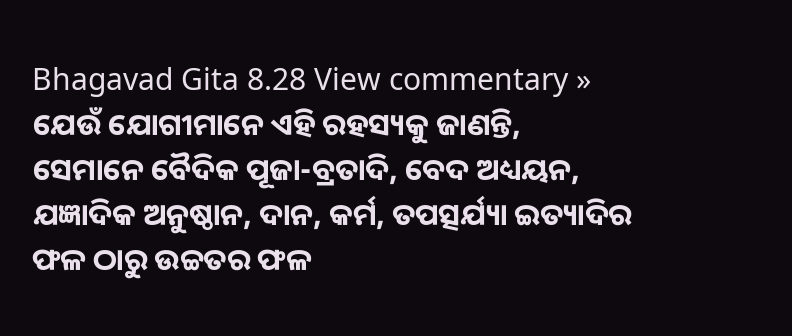Bhagavad Gita 8.28 View commentary »
ଯେଉଁ ଯୋଗୀମାନେ ଏହି ରହସ୍ୟକୁ ଜାଣନ୍ତି, ସେମାନେ ବୈଦିକ ପୂଜା-ବ୍ରତାଦି, ବେଦ ଅଧ୍ୟୟନ, ଯଜ୍ଞାଦିକ ଅନୁଷ୍ଠାନ, ଦାନ, କର୍ମ, ତପତ୍ସର୍ଯ୍ୟା ଇତ୍ୟାଦିର ଫଳ ଠାରୁ ଉଚ୍ଚତର ଫଳ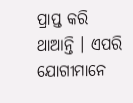ପ୍ରାପ୍ତ କରି ଥାଆନ୍ତି । ଏପରି ଯୋଗୀମାନେ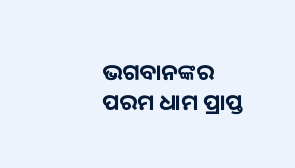ଭଗବାନଙ୍କର ପରମ ଧାମ ପ୍ରାପ୍ତ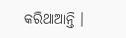କରିଥାଆନ୍ତି ।